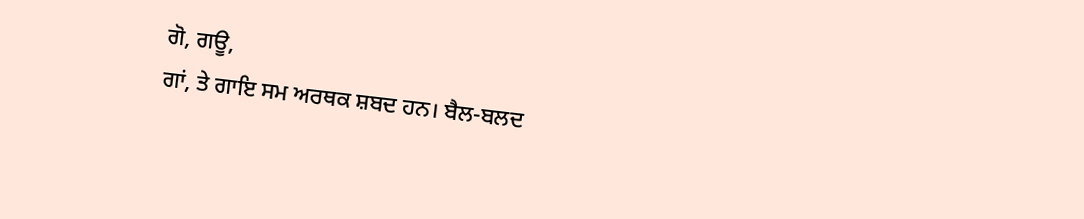ਗੋ, ਗਊ,
ਗਾਂ, ਤੇ ਗਾਇ ਸਮ ਅਰਥਕ ਸ਼ਬਦ ਹਨ। ਬੈਲ-ਬਲਦ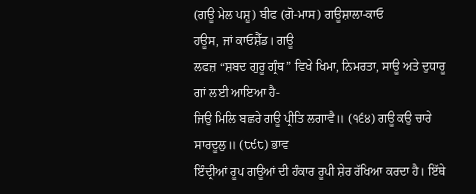(ਗਊ ਮੇਲ ਪਸ਼ੂ) ਬੀਫ (ਗੋ-ਮਾਸ) ਗਊਸ਼ਾਲਾ-ਕਾਓ
ਹਊਸ, ਜਾਂ ਕਾਓਸ਼ੈੱਡ। ਗਊ
ਲਫਜ਼ “ਸ਼ਬਦ ਗੁਰੂ ਗ੍ਰੰਥ” ਵਿਖੇ ਖਿਮਾ, ਨਿਮਰਤਾ, ਸਾਊ ਅਤੇ ਦੁਧਾਰੂ ਗਾਂ ਲਈ ਆਇਆ ਹੈ-
ਜਿਉ ਮਿਲਿ ਬਛਰੇ ਗਊ ਪ੍ਰੀਤਿ ਲਗਾਵੈ॥ (੧੬੪) ਗਊ ਕਉ ਚਾਰੇ ਸਾਰਦੂਲੁ॥ (੮੯੮) ਭਾਵ
ਇੰਦ੍ਰੀਆਂ ਰੂਪ ਗਊਆਂ ਦੀ ਹੰਕਾਰ ਰੂਪੀ ਸ਼ੇਰ ਰੱਖਿਆ ਕਰਦਾ ਹੈ। ਇੱਥੇ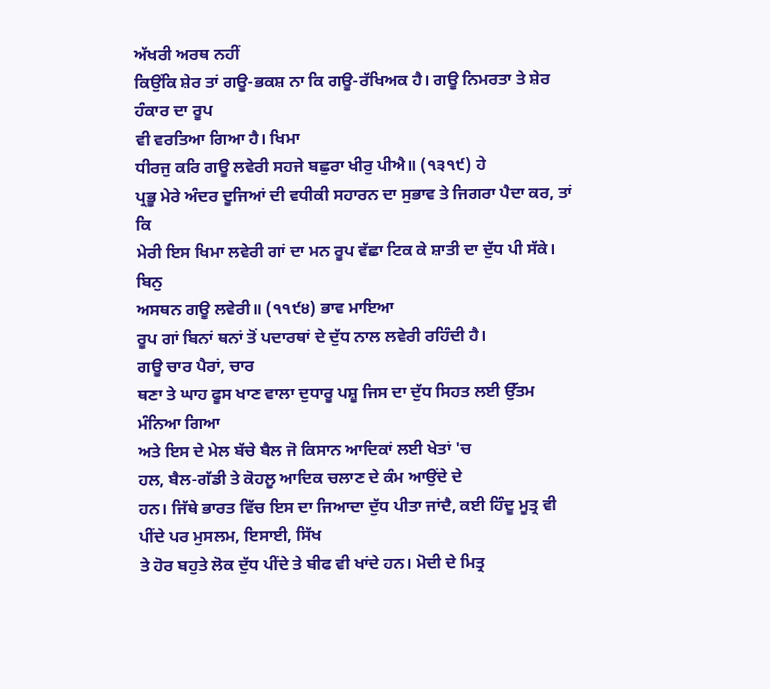ਅੱਖਰੀ ਅਰਥ ਨਹੀਂ
ਕਿਉਂਕਿ ਸ਼ੇਰ ਤਾਂ ਗਊ-ਭਕਸ਼ ਨਾ ਕਿ ਗਊ-ਰੱਖਿਅਕ ਹੈ। ਗਊ ਨਿਮਰਤਾ ਤੇ ਸ਼ੇਰ ਹੰਕਾਰ ਦਾ ਰੂਪ
ਵੀ ਵਰਤਿਆ ਗਿਆ ਹੈ। ਖਿਮਾ
ਧੀਰਜੁ ਕਰਿ ਗਊ ਲਵੇਰੀ ਸਹਜੇ ਬਛੁਰਾ ਖੀਰੁ ਪੀਐ॥ (੧੩੧੯) ਹੇ
ਪ੍ਰਭੂ ਮੇਰੇ ਅੰਦਰ ਦੂਜਿਆਂ ਦੀ ਵਧੀਕੀ ਸਹਾਰਨ ਦਾ ਸੁਭਾਵ ਤੇ ਜਿਗਰਾ ਪੈਦਾ ਕਰ, ਤਾਂ ਕਿ
ਮੇਰੀ ਇਸ ਖਿਮਾ ਲਵੇਰੀ ਗਾਂ ਦਾ ਮਨ ਰੂਪ ਵੱਛਾ ਟਿਕ ਕੇ ਸ਼ਾਤੀ ਦਾ ਦੁੱਧ ਪੀ ਸੱਕੇ। ਬਿਨੁ
ਅਸਥਨ ਗਊ ਲਵੇਰੀ॥ (੧੧੯੪) ਭਾਵ ਮਾਇਆ
ਰੂਪ ਗਾਂ ਬਿਨਾਂ ਥਨਾਂ ਤੋਂ ਪਦਾਰਥਾਂ ਦੇ ਦੁੱਧ ਨਾਲ ਲਵੇਰੀ ਰਹਿੰਦੀ ਹੈ।
ਗਊ ਚਾਰ ਪੈਰਾਂ, ਚਾਰ
ਥਣਾ ਤੇ ਘਾਹ ਫੂਸ ਖਾਣ ਵਾਲਾ ਦੁਧਾਰੂ ਪਸ਼ੂ ਜਿਸ ਦਾ ਦੁੱਧ ਸਿਹਤ ਲਈ ਉੱਤਮ ਮੰਨਿਆ ਗਿਆ
ਅਤੇ ਇਸ ਦੇ ਮੇਲ ਬੱਚੇ ਬੈਲ ਜੋ ਕਿਸਾਨ ਆਦਿਕਾਂ ਲਈ ਖੇਤਾਂ 'ਚ
ਹਲ, ਬੈਲ-ਗੱਡੀ ਤੇ ਕੋਹਲੂ ਆਦਿਕ ਚਲਾਣ ਦੇ ਕੰਮ ਆਉਂਦੇ ਦੇ
ਹਨ। ਜਿੱਥੇ ਭਾਰਤ ਵਿੱਚ ਇਸ ਦਾ ਜਿਆਦਾ ਦੁੱਧ ਪੀਤਾ ਜਾਂਦੈ, ਕਈ ਹਿੰਦੂ ਮੂਤ੍ਰ ਵੀ
ਪੀਂਦੇ ਪਰ ਮੁਸਲਮ, ਇਸਾਈ, ਸਿੱਖ
ਤੇ ਹੋਰ ਬਹੁਤੇ ਲੋਕ ਦੁੱਧ ਪੀਂਦੇ ਤੇ ਬੀਫ ਵੀ ਖਾਂਦੇ ਹਨ। ਮੋਦੀ ਦੇ ਮਿਤ੍ਰ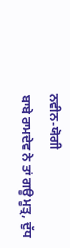ਨਵੀਨ-ਯੋਗੀ
ਬਾਬੇ ਰਾਮਦੇਵ ਨੇ ਤਾਂ ਗਊ ਮੂਤ੍ਰ, ਦੁੱਧ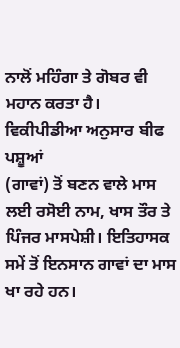ਨਾਲੋਂ ਮਹਿੰਗਾ ਤੇ ਗੋਬਰ ਵੀ ਮਹਾਨ ਕਰਤਾ ਹੈ।
ਵਿਕੀਪੀਡੀਆ ਅਨੁਸਾਰ ਬੀਫ ਪਸ਼ੂਆਂ
(ਗਾਵਾਂ) ਤੋਂ ਬਣਨ ਵਾਲੇ ਮਾਸ ਲਈ ਰਸੋਈ ਨਾਮ, ਖਾਸ ਤੌਰ ਤੇ ਪਿੰਜਰ ਮਾਸਪੇਸ਼ੀ। ਇਤਿਹਾਸਕ
ਸਮੇਂ ਤੋਂ ਇਨਸਾਨ ਗਾਵਾਂ ਦਾ ਮਾਸ ਖਾ ਰਹੇ ਹਨ।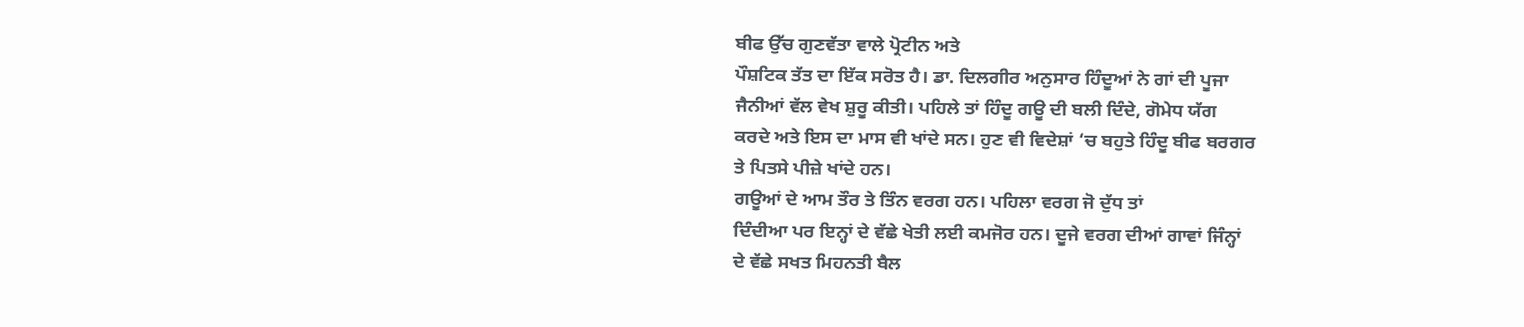ਬੀਫ ਉੱਚ ਗੁਣਵੱਤਾ ਵਾਲੇ ਪ੍ਰੋਟੀਨ ਅਤੇ
ਪੌਸ਼ਟਿਕ ਤੱਤ ਦਾ ਇੱਕ ਸਰੋਤ ਹੈ। ਡਾ. ਦਿਲਗੀਰ ਅਨੁਸਾਰ ਹਿੰਦੂਆਂ ਨੇ ਗਾਂ ਦੀ ਪੂਜਾ
ਜੈਨੀਆਂ ਵੱਲ ਵੇਖ ਸ਼ੁਰੂ ਕੀਤੀ। ਪਹਿਲੇ ਤਾਂ ਹਿੰਦੂ ਗਊ ਦੀ ਬਲੀ ਦਿੰਦੇ, ਗੋਮੇਧ ਯੱਗ
ਕਰਦੇ ਅਤੇ ਇਸ ਦਾ ਮਾਸ ਵੀ ਖਾਂਦੇ ਸਨ। ਹੁਣ ਵੀ ਵਿਦੇਸ਼ਾਂ ‘ਚ ਬਹੁਤੇ ਹਿੰਦੂ ਬੀਫ ਬਰਗਰ
ਤੇ ਪਿਤਸੇ ਪੀਜ਼ੇ ਖਾਂਦੇ ਹਨ।
ਗਊਆਂ ਦੇ ਆਮ ਤੌਰ ਤੇ ਤਿੰਨ ਵਰਗ ਹਨ। ਪਹਿਲਾ ਵਰਗ ਜੋ ਦੁੱਧ ਤਾਂ
ਦਿੰਦੀਆ ਪਰ ਇਨ੍ਹਾਂ ਦੇ ਵੱਛੇ ਖੇਤੀ ਲਈ ਕਮਜੋਰ ਹਨ। ਦੂਜੇ ਵਰਗ ਦੀਆਂ ਗਾਵਾਂ ਜਿੰਨ੍ਹਾਂ
ਦੇ ਵੱਛੇ ਸਖਤ ਮਿਹਨਤੀ ਬੈਲ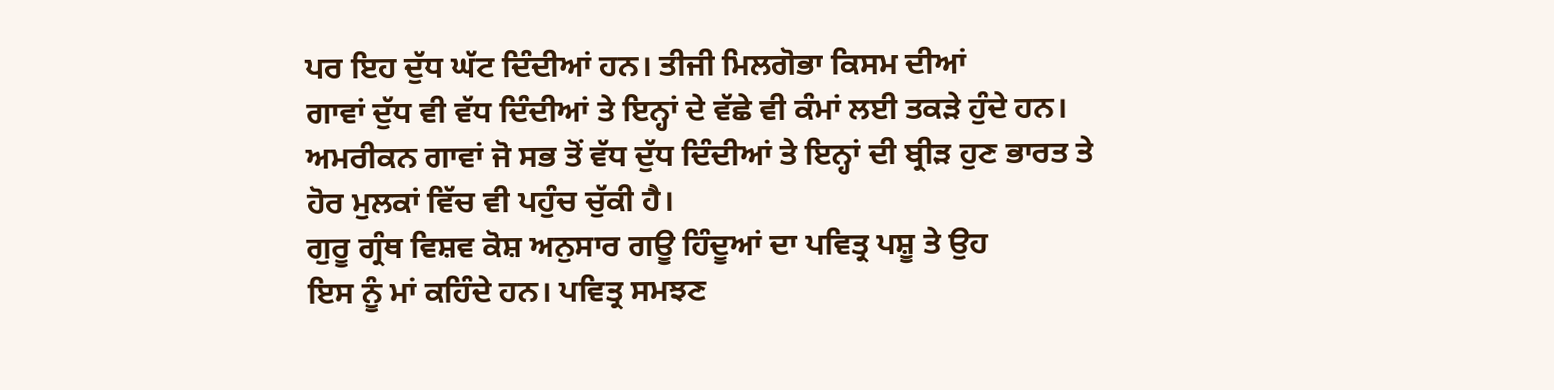ਪਰ ਇਹ ਦੁੱਧ ਘੱਟ ਦਿੰਦੀਆਂ ਹਨ। ਤੀਜੀ ਮਿਲਗੋਭਾ ਕਿਸਮ ਦੀਆਂ
ਗਾਵਾਂ ਦੁੱਧ ਵੀ ਵੱਧ ਦਿੰਦੀਆਂ ਤੇ ਇਨ੍ਹਾਂ ਦੇ ਵੱਛੇ ਵੀ ਕੰਮਾਂ ਲਈ ਤਕੜੇ ਹੁੰਦੇ ਹਨ।
ਅਮਰੀਕਨ ਗਾਵਾਂ ਜੋ ਸਭ ਤੋਂ ਵੱਧ ਦੁੱਧ ਦਿੰਦੀਆਂ ਤੇ ਇਨ੍ਹਾਂ ਦੀ ਬ੍ਰੀੜ ਹੁਣ ਭਾਰਤ ਤੇ
ਹੋਰ ਮੁਲਕਾਂ ਵਿੱਚ ਵੀ ਪਹੁੰਚ ਚੁੱਕੀ ਹੈ।
ਗੁਰੂ ਗ੍ਰੰਥ ਵਿਸ਼ਵ ਕੋਸ਼ ਅਨੁਸਾਰ ਗਊ ਹਿੰਦੂਆਂ ਦਾ ਪਵਿਤ੍ਰ ਪਸ਼ੂ ਤੇ ਉਹ
ਇਸ ਨੂੰ ਮਾਂ ਕਹਿੰਦੇ ਹਨ। ਪਵਿਤ੍ਰ ਸਮਝਣ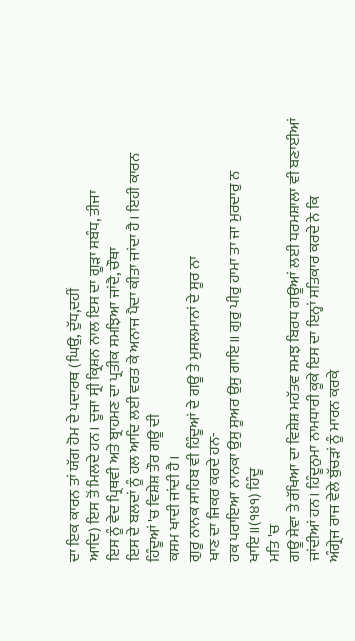ਦਾ ਇਕ ਕਾਰਨ ਤਾਂ ਯੱਗ ਹੋਮ ਦੇ ਪਦਾਰਥ (ਘਿਉ, ਦੁੱਧ,ਦਹੀਂ
ਆਦਿ) ਇਸ ਤੋਂ ਮਿਲਦੇ ਹਨ। ਦੂਜਾ ਸ੍ਰੀ ਕ੍ਰਿਸ਼ਨ ਨਾਲ ਇਸ ਦਾ ਗੂੜਾ ਸਬੰਧ, ਤੀਜਾ
ਇਸ ਨੂੰ ਵੇਦ ਪ੍ਰਿਥਵੀ ਅਤੇ ਬ੍ਰਾਹਮਣ ਦਾ ਪ੍ਰਤੀਕ ਸਮਝਿਆ ਜਾਂਦੈ, ਚੌਥਾ
ਇਸ ਦੇ ਬਲਦਾਂ ਨੂੰ ਹਲ ਆਦਿ ਲਈ ਵਰਤ ਕੇ ਅਨਾਜ ਪੈਦਾ ਕੀਤਾ ਜਾਂਦਾ ਹੈ। ਇਹੀ ਕਾਰਨ
ਹਿੰਦੂਆਂ 'ਚ ਵਿਸ਼ੇਸ਼ ਤੌਰ ਗਊ ਦੀ
ਕਸਮ ਖਾਦੀ ਜਾਂਦੀ ਹੈ।
ਗੁਰੂ ਨਾਨਕ ਸਾਹਿਬ ਵੀ ਹਿੰਦੂਆਂ ਦੇ ਗਊ ਤੇ ਮੁਸਲਮਾਨਾਂ ਦੇ ਸੂਰ ਨਾ
ਖਾਣ ਦਾ ਜਿਕਰ ਕਰਦੇ ਹਨ-
ਹਕ ਪਰਾਇਆ ਨਾਨਕਾ ਉਸੁ ਸੂਅਰ ਉਸੁ ਗਾਇ॥ ਗੁਰੁ ਪੀਰੁ ਹਾਮਾ ਤਾ ਜਾ ਮੁਰਦਾਰੁ ਨ
ਖਾਇ॥(੧੪੧) ਹਿੰਦੂ
ਮਤਿ 'ਚ
ਗਊ ਸੇਵਾ ਤੇ ਰੱਖਿਆ ਦਾ ਵਿਸ਼ੇਸ਼ ਮਹੱਤਵ ਸਮਝ ਬਿਰਧ ਗਊਆਂ ਲਈ ਧਰਮਸ਼ਾਲਾ ਵੀ ਬਣਾਈਆਂ
ਜਾਂਦੀਆਂ ਹਨ। ਹਿੰਦੂਨੁਮਾ ਨਾਮਧਾਰੀ ਕੂਕੇ ਇਸ ਦਾ ਇਨ੍ਹਾਂ ਸਤਿਕਾਰ ਕਰਦੇ ਨੇ ਕਿ
ਅੰਗ੍ਰੇਜ ਰਾਜ ਵੇਲੇ ਬੁੱਚੜਾਂ ਨੂੰ ਮਾਰਨ ਕਰਕੇ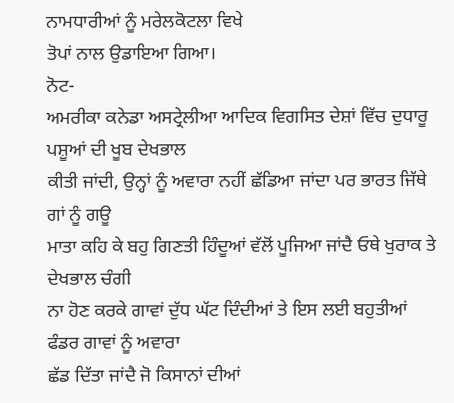ਨਾਮਧਾਰੀਆਂ ਨੂੰ ਮਰੇਲਕੋਟਲਾ ਵਿਖੇ
ਤੋਪਾਂ ਨਾਲ ਉਡਾਇਆ ਗਿਆ।
ਨੋਟ-
ਅਮਰੀਕਾ ਕਨੇਡਾ ਅਸਟ੍ਰੇਲੀਆ ਆਦਿਕ ਵਿਗਸਿਤ ਦੇਸ਼ਾਂ ਵਿੱਚ ਦੁਧਾਰੂ ਪਸ਼ੂਆਂ ਦੀ ਖੂਬ ਦੇਖਭਾਲ
ਕੀਤੀ ਜਾਂਦੀ, ਉਨ੍ਹਾਂ ਨੂੰ ਅਵਾਰਾ ਨਹੀਂ ਛੱਡਿਆ ਜਾਂਦਾ ਪਰ ਭਾਰਤ ਜਿੱਥੇ ਗਾਂ ਨੂੰ ਗਊ
ਮਾਤਾ ਕਹਿ ਕੇ ਬਹੁ ਗਿਣਤੀ ਹਿੰਦੂਆਂ ਵੱਲੋਂ ਪੂਜਿਆ ਜਾਂਦੈ ਓਥੇ ਖੁਰਾਕ ਤੇ ਦੇਖਭਾਲ ਚੰਗੀ
ਨਾ ਹੋਣ ਕਰਕੇ ਗਾਵਾਂ ਦੁੱਧ ਘੱਟ ਦਿੰਦੀਆਂ ਤੇ ਇਸ ਲਈ ਬਹੁਤੀਆਂ ਫੰਡਰ ਗਾਵਾਂ ਨੂੰ ਅਵਾਰਾ
ਛੱਡ ਦਿੱਤਾ ਜਾਂਦੈ ਜੋ ਕਿਸਾਨਾਂ ਦੀਆਂ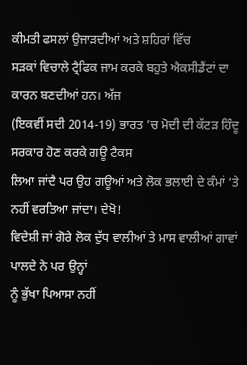ਕੀਮਤੀ ਫਸਲਾਂ ਉਜਾੜਦੀਆਂ ਅਤੇ ਸ਼ਹਿਰਾਂ ਵਿੱਚ
ਸੜਕਾਂ ਵਿਚਾਲੇ ਟ੍ਰੈਫਿਕ ਜਾਮ ਕਰਕੇ ਬਹੁਤੇ ਐਕਸੀਡੈਂਟਾਂ ਦਾ ਕਾਰਨ ਬਣਦੀਆਂ ਹਨ। ਅੱਜ
(ਇਕਵੀਂ ਸਦੀ 2014-19) ਭਾਰਤ ’ਚ ਮੋਦੀ ਦੀ ਕੱਟੜ ਹਿੰਦੂ ਸਰਕਾਰ ਹੋਣ ਕਰਕੇ ਗਊ ਟੈਕਸ
ਲਿਆ ਜਾਂਦੈ ਪਰ ਉਹ ਗਊਆਂ ਅਤੇ ਲੋਕ ਭਲਾਈ ਦੇ ਕੰਮਾਂ ‘ਤੇ ਨਹੀਂ ਵਰਤਿਆ ਜਾਂਦਾ। ਦੇਖੋ!
ਵਿਦੇਸ਼ੀ ਜਾਂ ਗੋਰੇ ਲੋਕ ਦੁੱਧ ਵਾਲੀਆਂ ਤੇ ਮਾਸ ਵਾਲੀਆਂ ਗਾਵਾਂ ਪਾਲਦੇ ਨੇ ਪਰ ਉਨ੍ਹਾਂ
ਨੂੰ ਭੁੱਖਾ ਪਿਆਸਾ ਨਹੀਂ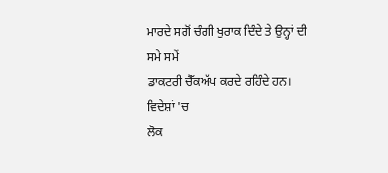ਮਾਰਦੇ ਸਗੋਂ ਚੰਗੀ ਖੁਰਾਕ ਦਿੰਦੇ ਤੇ ਉਨ੍ਹਾਂ ਦੀ ਸਮੇ ਸਮੇਂ
ਡਾਕਟਰੀ ਚੈੱਕਅੱਪ ਕਰਦੇ ਰਹਿੰਦੇ ਹਨ। ਵਿਦੇਸ਼ਾਂ 'ਚ
ਲੋਕ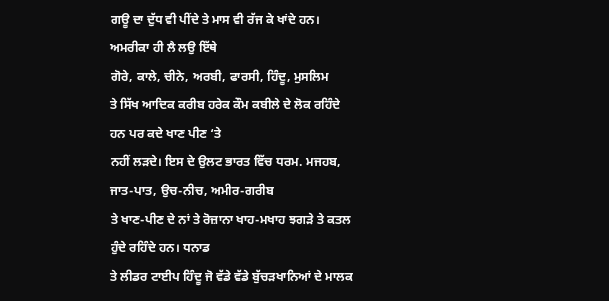ਗਊ ਦਾ ਦੁੱਧ ਵੀ ਪੀਂਦੇ ਤੇ ਮਾਸ ਵੀ ਰੱਜ ਕੇ ਖਾਂਦੇ ਹਨ। ਅਮਰੀਕਾ ਹੀ ਲੈ ਲਉ ਇੱਥੇ
ਗੋਰੇ, ਕਾਲੇ, ਚੀਨੇ, ਅਰਬੀ, ਫਾਰਸੀ, ਹਿੰਦੂ, ਮੁਸਲਿਮ
ਤੇ ਸਿੱਖ ਆਦਿਕ ਕਰੀਬ ਹਰੇਕ ਕੌਮ ਕਬੀਲੇ ਦੇ ਲੋਕ ਰਹਿੰਦੇ ਹਨ ਪਰ ਕਦੇ ਖਾਣ ਪੀਣ ‘ਤੇ
ਨਹੀਂ ਲੜਦੇ। ਇਸ ਦੇ ਉਲਟ ਭਾਰਤ ਵਿੱਚ ਧਰਮ. ਮਜਹਬ, ਜਾਤ-ਪਾਤ, ਉਚ-ਨੀਚ, ਅਮੀਰ-ਗਰੀਬ
ਤੇ ਖਾਣ-ਪੀਣ ਦੇ ਨਾਂ ਤੇ ਰੋਜ਼ਾਨਾ ਖਾਹ-ਮਖਾਹ ਝਗੜੇ ਤੇ ਕਤਲ ਹੁੰਦੇ ਰਹਿੰਦੇ ਹਨ। ਧਨਾਡ
ਤੇ ਲੀਡਰ ਟਾਈਪ ਹਿੰਦੂ ਜੋ ਵੱਡੇ ਵੱਡੇ ਬੁੱਚੜਖਾਨਿਆਂ ਦੇ ਮਾਲਕ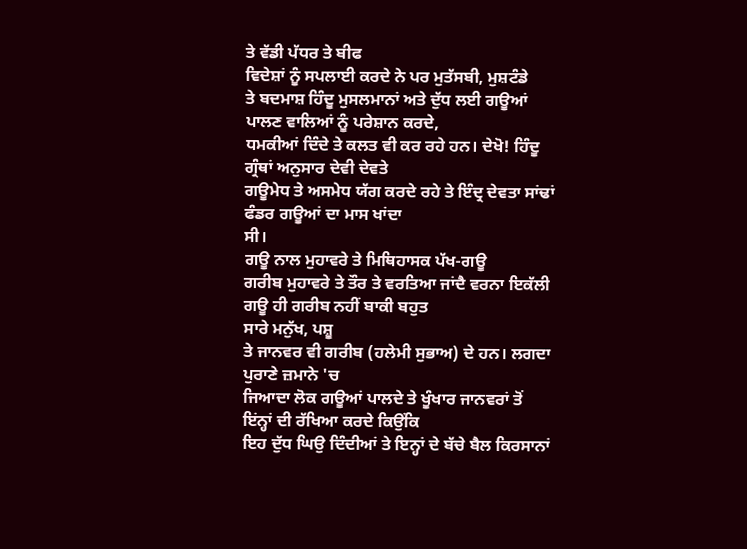ਤੇ ਵੱਡੀ ਪੱਧਰ ਤੇ ਬੀਫ
ਵਿਦੇਸ਼ਾਂ ਨੂੰ ਸਪਲਾਈ ਕਰਦੇ ਨੇ ਪਰ ਮੁਤੱਸਬੀ, ਮੁਸ਼ਟੰਡੇ
ਤੇ ਬਦਮਾਸ਼ ਹਿੰਦੂ ਮੁਸਲਮਾਨਾਂ ਅਤੇ ਦੁੱਧ ਲਈ ਗਊਆਂ ਪਾਲਣ ਵਾਲਿਆਂ ਨੂੰ ਪਰੇਸ਼ਾਨ ਕਰਦੇ,
ਧਮਕੀਆਂ ਦਿੰਦੇ ਤੇ ਕਲਤ ਵੀ ਕਰ ਰਹੇ ਹਨ। ਦੇਖੋ! ਹਿੰਦੂ ਗ੍ਰੰਥਾਂ ਅਨੁਸਾਰ ਦੇਵੀ ਦੇਵਤੇ
ਗਊਮੇਧ ਤੇ ਅਸਮੇਧ ਯੱਗ ਕਰਦੇ ਰਹੇ ਤੇ ਇੰਦ੍ਰ ਦੇਵਤਾ ਸਾਂਢਾਂ ਫੰਡਰ ਗਊਆਂ ਦਾ ਮਾਸ ਖਾਂਦਾ
ਸੀ।
ਗਊ ਨਾਲ ਮੁਹਾਵਰੇ ਤੇ ਮਿਥਿਹਾਸਕ ਪੱਖ-ਗਊ
ਗਰੀਬ ਮੁਹਾਵਰੇ ਤੇ ਤੌਰ ਤੇ ਵਰਤਿਆ ਜਾਂਦੈ ਵਰਨਾ ਇਕੱਲੀ ਗਊ ਹੀ ਗਰੀਬ ਨਹੀਂ ਬਾਕੀ ਬਹੁਤ
ਸਾਰੇ ਮਨੁੱਖ, ਪਸ਼ੂ
ਤੇ ਜਾਨਵਰ ਵੀ ਗਰੀਬ (ਹਲੇਮੀ ਸੁਭਾਅ) ਦੇ ਹਨ। ਲਗਦਾ ਪੁਰਾਣੇ ਜ਼ਮਾਨੇ 'ਚ
ਜਿਆਦਾ ਲੋਕ ਗਊਆਂ ਪਾਲਦੇ ਤੇ ਖੂੰਖਾਰ ਜਾਨਵਰਾਂ ਤੋਂ ਇਂਨ੍ਹਾਂ ਦੀ ਰੱਖਿਆ ਕਰਦੇ ਕਿਉਂਕਿ
ਇਹ ਦੁੱਧ ਘਿਉ ਦਿੰਦੀਆਂ ਤੇ ਇਨ੍ਹਾਂ ਦੇ ਬੱਚੇ ਬੈਲ ਕਿਰਸਾਨਾਂ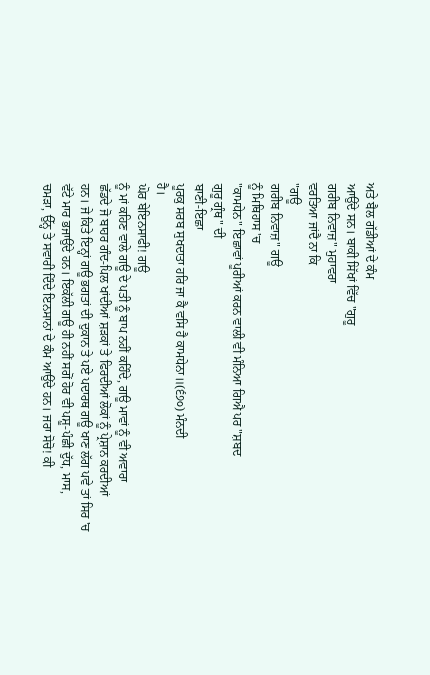ਅਤੇ ਬੈਲ ਗੱਡੀਆਂ ਦੇ ਕੰਮ
ਆਉਂਦੇ ਸਨ। ਬਾਕੀ ਸਿੱਖਾਂ ਵਿੱਚ "ਗੁਰੂ
ਗਰੀਬ ਨਿਵਾਜ਼" ਮੁਹਾਵਰਾ
ਵਰਤਿਆ ਜਾਂਦੈ ਨਾ ਕਿ
"ਗਊ
ਗਰੀਬ ਨਿਵਾਜ਼" ਗਊ
ਨੂੰ ਮਿਥਿਹਾਸ 'ਚ
"ਕਾਮਧੇਨ" ਇਛਾਵਾਂ ਪੂਰੀਆਂ ਕਰਨ ਵਾਲੀ ਵੀ ਮੰਨਿਆ ਗਿਐ ਪਰ "ਸ਼ਬਦ
ਗੁਰੂ ਗ੍ਰੰਥ" ਦੀ
ਬਾਣੀ-ਇਛਾ
ਪੂਰਕੁ ਸਰਬ ਸੁਖਦਾਤਾ ਹਰਿ ਜਾ ਕੈ ਵਸਿ ਹੈ ਕਾਮਧੇਨਾ॥(੬੭੦) ਮੰਨਦੀ
ਹੈ।
ਘੋਰ ਬੇਇਨਸਾਫੀ! ਗਊ
ਨੂੰ ਮਾਂ ਕਹਿਣ ਵਾਲੇ ਗਊ ਦੇ ਪਤੀ ਨੂੰ ਬਾਪ ਨਹੀਂ ਕਹਿੰਦੇ, ਗਊ ਮਾਵਾਂ ਨੂੰ ਵੀ ਅਵਾਰਾ
ਛੱਡਦੇ ਜੋ ਬਾਹਰ ਗੰਦ-ਪਿਲ ਖਾਂਦੀਆਂ ਸ਼ੜਕਾਂ ਤੇ ਫਿਰਦੀਆਂ ਲੋਕਾਂ ਨੂੰ ਪ੍ਰੇਸ਼ਾਨ ਕਰਦੀਆਂ
ਹਨ। ਜੇ ਕਿਤੇ ਇਨ੍ਹਾਂ ਗਊ ਭਗਤਾਂ ਦੀ ਦੁਕਾਨ ਤੇ ਪਏ ਪਦਾਰਥ ਗਊ ਖਾਣ ਲੱਗ ਪਵੇ ਤਾਂ ਸਿਰ 'ਚ
ਵੱਟੇ ਮਾਰ ਭਜਾਉਂਦੇ ਹਨ। ਇਕੱਲੀ ਗਊ ਹੀ ਨਹੀਂ ਸਗੋਂ ਹੋਰ ਵੀ ਪਸ਼ੂ-ਪੰਛੀ ਦੁੱਧ, ਮਾਸ,
ਚਮੜਾ, ਉੱਨ੍ਹ ਤੇ ਸਵਾਰੀ ਦਿੰਦੇ ਇਨਸਾਨਾਂ ਦੇ ਕੰਮ ਆਉਂਦੇ ਹਨ। ਜਰਾ ਸੋਚੋ! ਕੀ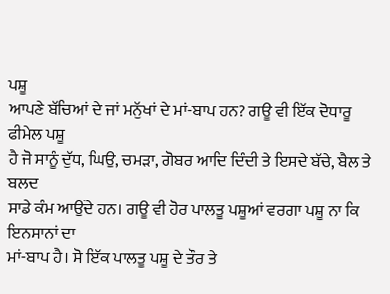ਪਸ਼ੂ
ਆਪਣੇ ਬੱਚਿਆਂ ਦੇ ਜਾਂ ਮਨੁੱਖਾਂ ਦੇ ਮਾਂ-ਬਾਪ ਹਨ? ਗਊ ਵੀ ਇੱਕ ਦੋਧਾਰੂ ਫੀਮੇਲ ਪਸ਼ੂ
ਹੈ ਜੋ ਸਾਨੂੰ ਦੁੱਧ, ਘਿਉ, ਚਮੜਾ, ਗੋਬਰ ਆਦਿ ਦਿੰਦੀ ਤੇ ਇਸਦੇ ਬੱਚੇ, ਬੈਲ ਤੇ ਬਲਦ
ਸਾਡੇ ਕੰਮ ਆਉਂਦੇ ਹਨ। ਗਊ ਵੀ ਹੋਰ ਪਾਲਤੂ ਪਸ਼ੂਆਂ ਵਰਗਾ ਪਸ਼ੂ ਨਾ ਕਿ ਇਨਸਾਨਾਂ ਦਾ
ਮਾਂ-ਬਾਪ ਹੈ। ਸੋ ਇੱਕ ਪਾਲਤੂ ਪਸ਼ੂ ਦੇ ਤੌਰ ਤੇ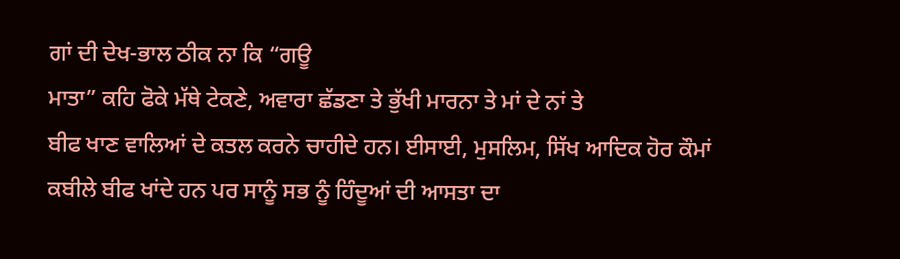ਗਾਂ ਦੀ ਦੇਖ-ਭਾਲ ਠੀਕ ਨਾ ਕਿ “ਗਊ
ਮਾਤਾ” ਕਹਿ ਫੋਕੇ ਮੱਥੇ ਟੇਕਣੇ, ਅਵਾਰਾ ਛੱਡਣਾ ਤੇ ਭੁੱਖੀ ਮਾਰਨਾ ਤੇ ਮਾਂ ਦੇ ਨਾਂ ਤੇ
ਬੀਫ ਖਾਣ ਵਾਲਿਆਂ ਦੇ ਕਤਲ ਕਰਨੇ ਚਾਹੀਦੇ ਹਨ। ਈਸਾਈ, ਮੁਸਲਿਮ, ਸਿੱਖ ਆਦਿਕ ਹੋਰ ਕੌਮਾਂ
ਕਬੀਲੇ ਬੀਫ ਖਾਂਦੇ ਹਨ ਪਰ ਸਾਨੂੰ ਸਭ ਨੂੰ ਹਿੰਦੂਆਂ ਦੀ ਆਸਤਾ ਦਾ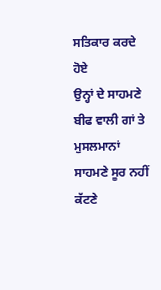ਸਤਿਕਾਰ ਕਰਦੇ ਹੋਏ
ਉਨ੍ਹਾਂ ਦੇ ਸਾਹਮਣੇ ਬੀਫ ਵਾਲੀ ਗਾਂ ਤੇ ਮੁਸਲਮਾਨਾਂ ਸਾਹਮਣੇ ਸੂਰ ਨਹੀਂ ਕੱਟਣੇ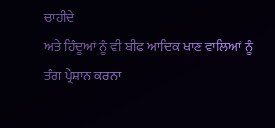ਚਾਹੀਦੇ
ਅਤੇ ਹਿੰਦੂਆਂ ਨੂੰ ਵੀ ਬੀਫ ਆਦਿਕ ਖਾਣ ਵਾਲਿਆਂ ਨੂੰ ਤੰਗ ਪ੍ਰੇਸ਼ਾਨ ਕਰਨਾ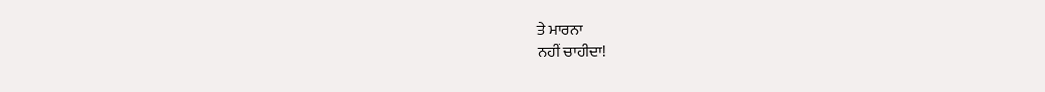ਤੇ ਮਾਰਨਾ
ਨਹੀਂ ਚਾਹੀਦਾ!